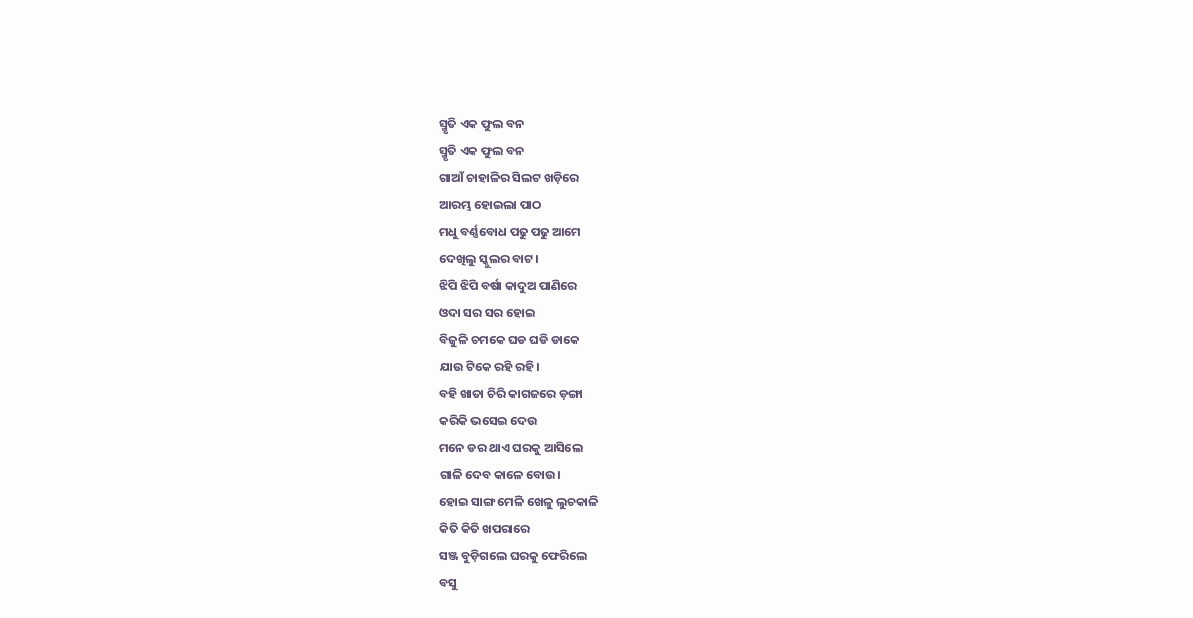ସ୍ମୃତି ଏକ ଫୁଲ ବନ
ସ୍ମୃତି ଏକ ଫୁଲ ବନ
ଗାଆଁ ଚାହାଳିର ସିଲଟ ଖଡ଼ିରେ
ଆରମ୍ଭ ହୋଇଲା ପାଠ
ମଧୁ ବର୍ଣ୍ଣବୋଧ ପଢୁ ପଢୁ ଆମେ
ଦେଖିଲୁ ସ୍କୁଲର ବାଟ।
ଝିପି ଝିପି ବର୍ଷା କାଦୁଅ ପାଣିରେ
ଓଦା ସର ସର ହୋଇ
ବିଜୁଳି ଚମକେ ଘଡ ଘଡି ଡାକେ
ଯାଉ ଟିକେ ରହି ରହି।
ବହି ଖାତା ଚିରି କାଗଜରେ ଡ଼ଙ୍ଗା
କରିକି ଭସେଇ ଦେଉ
ମନେ ଡର ଥାଏ ଘରକୁ ଆସିଲେ
ଗାଳି ଦେବ କାଳେ ବୋଉ।
ହୋଇ ସାଙ୍ଗ ମେଳି ଖେଳୁ ଲୁଚକାଳି
କିତି କିତି ଖପରାରେ
ସଞ୍ଜ ବୁଡ଼ିଗଲେ ଘରକୁ ଫେରିଲେ
ବସୁ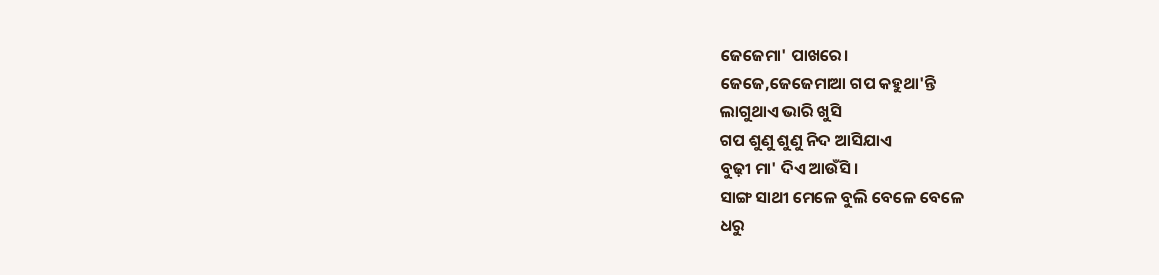ଜେଜେମା' ପାଖରେ।
ଜେଜେ,ଜେଜେମାଆ ଗପ କହୁଥା'ନ୍ତି
ଲାଗୁଥାଏ ଭାରି ଖୁସି
ଗପ ଶୁଣୁ ଶୁଣୁ ନିଦ ଆସିଯାଏ
ବୁଢ଼ୀ ମା' ଦିଏ ଆଉଁସି।
ସାଙ୍ଗ ସାଥୀ ମେଳେ ବୁଲି ବେଳେ ବେଳେ
ଧରୁ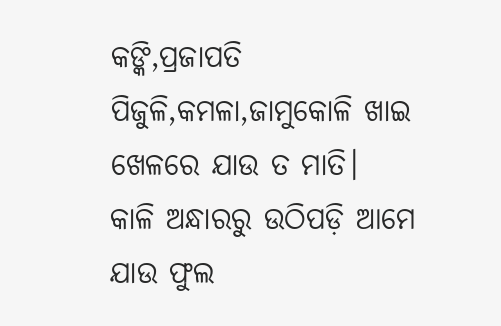କଙ୍କି,ପ୍ରଜାପତି
ପିଜୁଳି,କମଳା,ଜାମୁକୋଳି ଖାଇ
ଖେଳରେ ଯାଉ ତ ମାତି।
କାଳି ଅନ୍ଧାରରୁ ଉଠିପଡ଼ି ଆମେ
ଯାଉ ଫୁଲ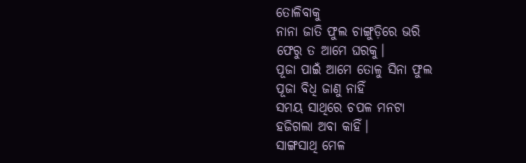ତୋଳିବାକୁ
ନାନା ଜାତି ଫୁଲ ଚାଙ୍ଗୁଡ଼ିରେ ଭରି
ଫେରୁ ତ ଆମେ ଘରକୁ।
ପୂଜା ପାଇଁ ଆମେ ତୋଳୁ ସିନା ଫୁଲ
ପୂଜା ବିଧି ଜାଣୁ ନାହିଁ
ସମୟ ସାଥିରେ ଚପଳ ମନଟା
ହଜିଗଲା ଅବା କାହିଁ।
ସାଙ୍ଗସାଥି ମେଳ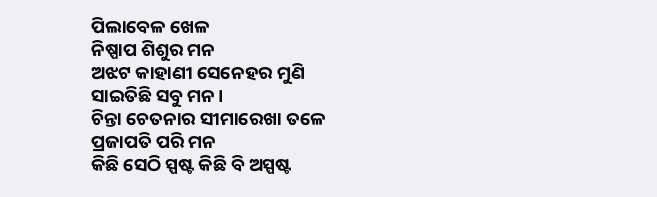ପିଲାବେଳ ଖେଳ
ନିଷ୍ପାପ ଶିଶୁର ମନ
ଅଝଟ କାହାଣୀ ସେନେହର ମୁଣି
ସାଇତିଛି ସବୁ ମନ।
ଚିନ୍ତା ଚେତନାର ସୀମାରେଖା ତଳେ
ପ୍ରଜାପତି ପରି ମନ
କିଛି ସେଠି ସ୍ପଷ୍ଟ କିଛି ବି ଅସ୍ପଷ୍ଟ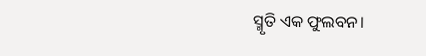ସ୍ମୃତି ଏକ ଫୁଲବନ।